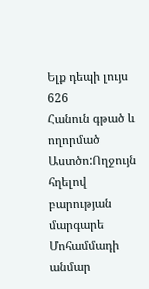Ելք դեպի լույս 626
Հանուն գթած և ողորմած Աստծո:Ողջույն հղելով բարության մարգարե Մոհամմադի անմար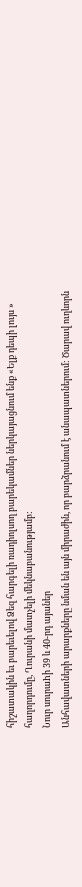հիշատակին եւ բարեւելով Ձեզ հարգելի ռադիոլսող բարեկամներ ներկայացնում ենք «Ելք դեպի լույս » հաղորդումը, Ղուրանի մատչելի մեկնաբանությամբ:
Նուր սուրաhի 39 և 40-րդ այաներ
Անհավատների արարքները նման են այն միրաժին, որ բարձրանում է անապատներում: Ծարավ ուղևորն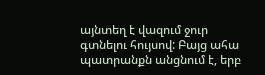այնտեղ է վազում ջուր գտնելու հույսով: Բայց ահա պատրանքն անցնում է, երբ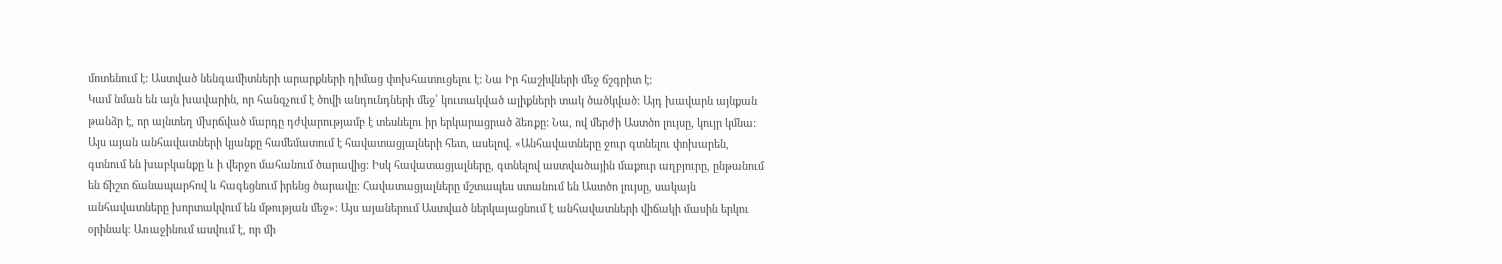մոտենում է: Աստված նենգամիտների արարքների դիմաց փոխհատուցելու է: Նա Իր հաշիվների մեջ ճշգրիտ է:
Կամ նման են այն խավարին, որ հանգչում է ծովի անդունդների մեջ՝ կուտակված ալիքների տակ ծածկված: Այդ խավարն այնքան թանձր է, որ այնտեղ մխրճված մարդը դժվարությամբ է տեսնելու իր երկարացրած ձեռքը: Նա, ով մերժի Աստծո լույսը, կույր կմնա:
Այս այան անհավատների կյանքը համեմատում է հավատացյալների հետ, ասելով. «Անհավատները ջուր գտնելու փոխարեն, գտնում են խաբկանքը և ի վերջո մահանում ծարավից: Իսկ հավատացյալները, գտնելով աստվածային մաքուր աղբյուրը, ընթանում են ճիշտ ճանապարհով և հագեցնում իրենց ծարավը: Հավատացյալները մշտապես ստանում են Աստծո լույսը, սակայն անհավատները խորտակվում են մթության մեջ»: Այս այաներում Աստված ներկայացնում է անհավատների վիճակի մասին երկու օրինակ: Առաջինում ասվում է, որ մի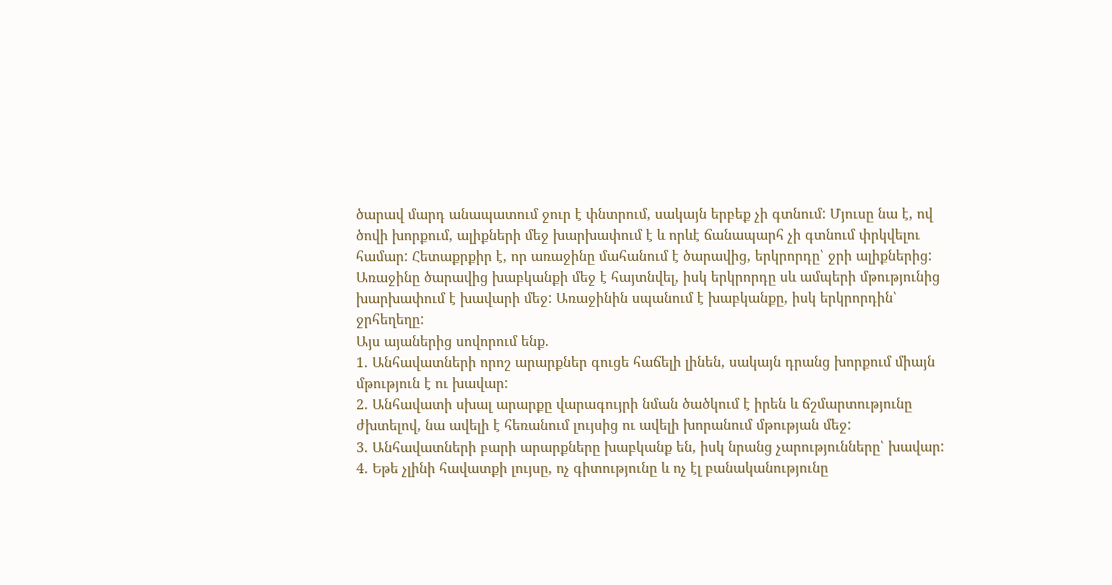ծարավ մարդ անապատում ջուր է փնտրում, սակայն երբեք չի գտնում: Մյուսը նա է, ով ծովի խորքում, ալիքների մեջ խարխափում է և որևէ ճանապարհ չի գտնում փրկվելու համար: Հետաքրքիր է, որ առաջինը մահանում է ծարավից, երկրորդը՝ ջրի ալիքներից: Առաջինը ծարավից խաբկանքի մեջ է հայտնվել, իսկ երկրորդը սև ամպերի մթությունից խարխափում է խավարի մեջ: Առաջինին սպանում է խաբկանքը, իսկ երկրորդին՝ ջրհեղեղը:
Այս այաներից սովորում ենք.
1. Անհավատների որոշ արարքներ գուցե հաճելի լինեն, սակայն դրանց խորքում միայն մթություն է ու խավար:
2. Անհավատի սխալ արարքը վարագույրի նման ծածկում է իրեն և ճշմարտությունը ժխտելով, նա ավելի է հեռանում լույսից ու ավելի խորանում մթության մեջ:
3. Անհավատների բարի արարքները խաբկանք են, իսկ նրանց չարությունները՝ խավար:
4. Եթե չլինի հավատքի լույսը, ոչ գիտությունը և ոչ էլ բանականությունը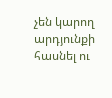չեն կարող արդյունքի հասնել ու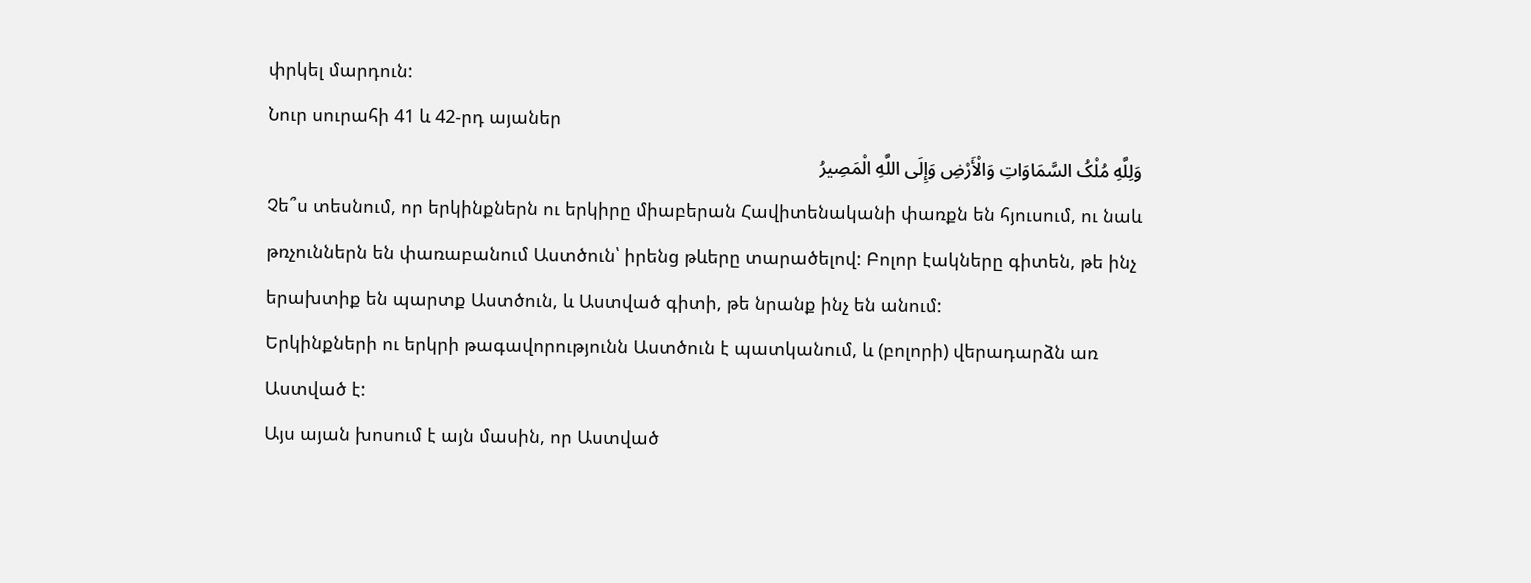փրկել մարդուն:
Նուր սուրահի 41 և 42-րդ այաներ
وَلِلَّهِ مُلْکُ السَّمَاوَاتِ وَالْأَرْضِ وَإِلَى اللَّهِ الْمَصِیرُ
Չե՞ս տեսնում, որ երկինքներն ու երկիրը միաբերան Հավիտենականի փառքն են հյուսում, ու նաև թռչուններն են փառաբանում Աստծուն՝ իրենց թևերը տարածելով: Բոլոր էակները գիտեն, թե ինչ երախտիք են պարտք Աստծուն, և Աստված գիտի, թե նրանք ինչ են անում:
Երկինքների ու երկրի թագավորությունն Աստծուն է պատկանում, և (բոլորի) վերադարձն առ Աստված է:
Այս այան խոսում է այն մասին, որ Աստված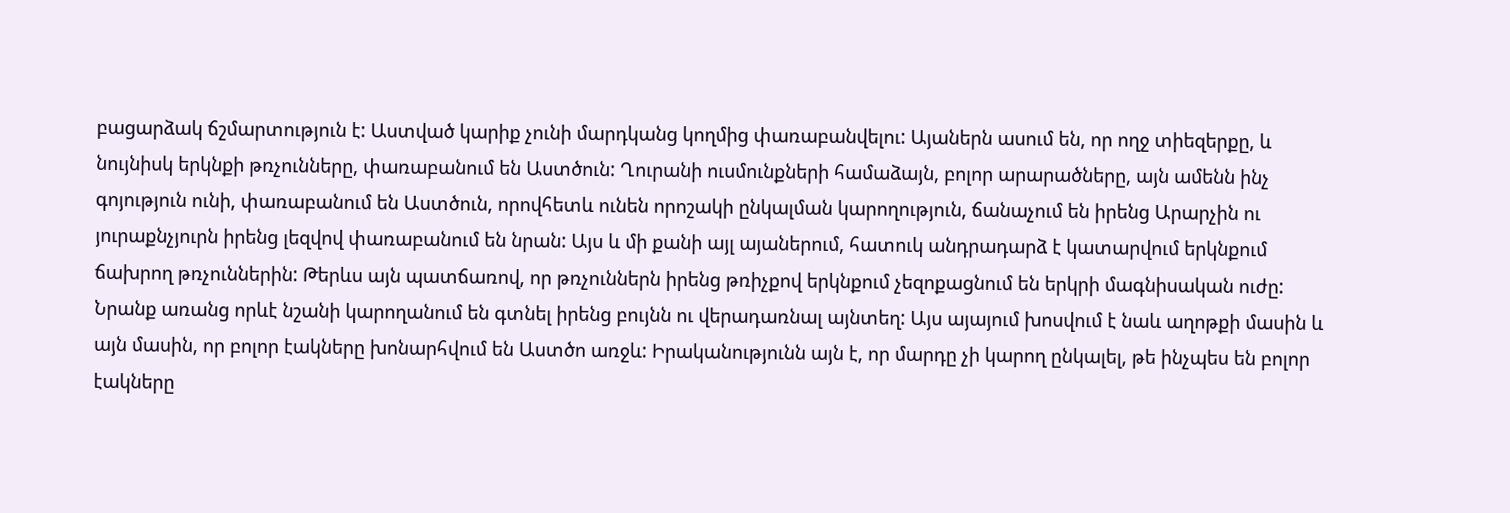բացարձակ ճշմարտություն է: Աստված կարիք չունի մարդկանց կողմից փառաբանվելու: Այաներն ասում են, որ ողջ տիեզերքը, և նույնիսկ երկնքի թռչունները, փառաբանում են Աստծուն: Ղուրանի ուսմունքների համաձայն, բոլոր արարածները, այն ամենն ինչ գոյություն ունի, փառաբանում են Աստծուն, որովհետև ունեն որոշակի ընկալման կարողություն, ճանաչում են իրենց Արարչին ու յուրաքնչյուրն իրենց լեզվով փառաբանում են նրան: Այս և մի քանի այլ այաներում, հատուկ անդրադարձ է կատարվում երկնքում ճախրող թռչուններին: Թերևս այն պատճառով, որ թռչուններն իրենց թռիչքով երկնքում չեզոքացնում են երկրի մագնիսական ուժը: Նրանք առանց որևէ նշանի կարողանում են գտնել իրենց բույնն ու վերադառնալ այնտեղ: Այս այայում խոսվում է նաև աղոթքի մասին և այն մասին, որ բոլոր էակները խոնարհվում են Աստծո առջև: Իրականությունն այն է, որ մարդը չի կարող ընկալել, թե ինչպես են բոլոր էակները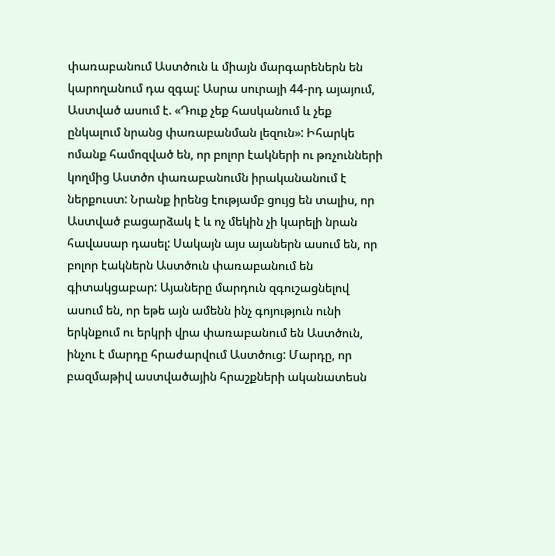փառաբանում Աստծուն և միայն մարգարեներն են կարողանում դա զգալ: Ասրա սուրայի 44-րդ այայում, Աստված ասում է. «Դուք չեք հասկանում և չեք ընկալում նրանց փառաբանման լեզուն»: Իհարկե ոմանք համոզված են, որ բոլոր էակների ու թռչունների կողմից Աստծո փառաբանումն իրականանում է ներքուստ: Նրանք իրենց էությամբ ցույց են տալիս, որ Աստված բացարձակ է և ոչ մեկին չի կարելի նրան հավասար դասել: Սակայն այս այաներն ասում են, որ բոլոր էակներն Աստծուն փառաբանում են գիտակցաբար: Այաները մարդուն զգուշացնելով ասում են, որ եթե այն ամենն ինչ գոյություն ունի երկնքում ու երկրի վրա փառաբանում են Աստծուն, ինչու է մարդը հրաժարվում Աստծուց: Մարդը, որ բազմաթիվ աստվածային հրաշքների ականատեսն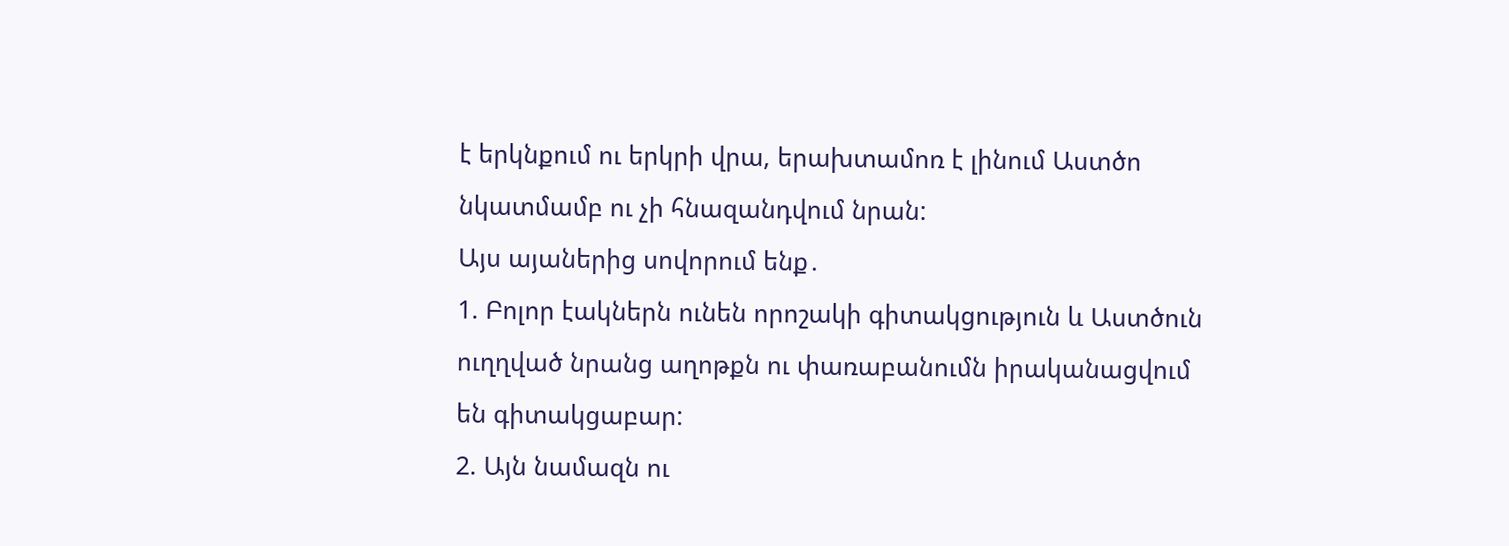է երկնքում ու երկրի վրա, երախտամոռ է լինում Աստծո նկատմամբ ու չի հնազանդվում նրան:
Այս այաներից սովորում ենք․
1. Բոլոր էակներն ունեն որոշակի գիտակցություն և Աստծուն ուղղված նրանց աղոթքն ու փառաբանումն իրականացվում են գիտակցաբար:
2. Այն նամազն ու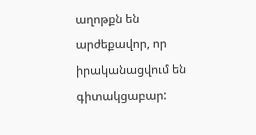աղոթքն են արժեքավոր, որ իրականացվում են գիտակցաբար: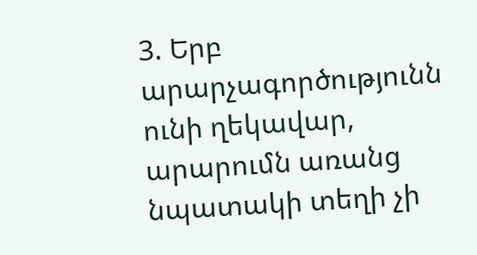3. Երբ արարչագործությունն ունի ղեկավար, արարումն առանց նպատակի տեղի չի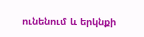ունենում և երկնքի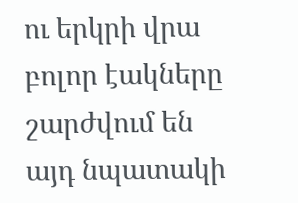ու երկրի վրա բոլոր էակները շարժվում են այդ նպատակի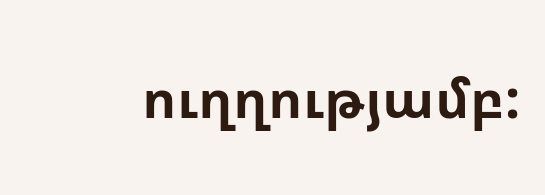ուղղությամբ: